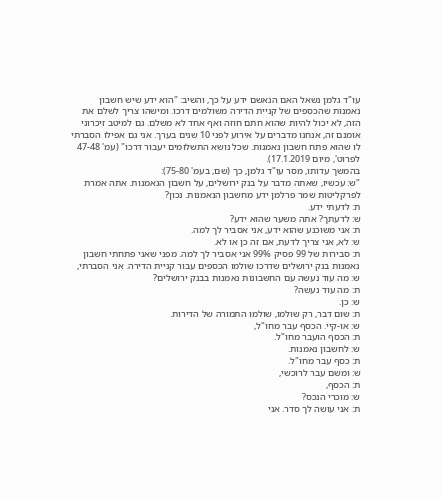עו"ד גלמן נשאל האם הנאשם ידע על כך, והשיב: "הוא ידע שיש חשבון נאמנות שהכספים של קניית הדירה משולמים דרכו. ומישהו צריך לשלם את הזה, לא יכול להיות שהוא חתם חוזה ואף אחד לא משלם. גם למיטב זיכרוני אומנם זה, אנחנו מדברים על אירוע לפני 10 שנים בערך. אני גם אפילו הסברתי לו שהוא פתח חשבון נאמנות. שכל נושא התשלומים יעבור דרכו" (עמ' 47-48 לפרוט', מיום 17.1.2019).
בהמשך עדותו, מסר עו"ד גלמן, כך (שם, בעמ' 75-80):
"ש: עכשיו, שאתה מדבר על בנק ירושלים, על חשבון הנאמנות. אתה אמרת לפרקליטות שמר פרלמן ידע מחשבון הנאמנות. נכון?
ת: לדעתי ידע.
ש: לדעתך? אתה משער שהוא ידע?
ת: אני משוכנע שהוא ידע, אני אסביר לך למה.
ש: לא, אני צריך לדעת, אם זה כן או לא.
ת: סבירות של 99 פסיק 99% אני אסביר לך למה. מפני שאני פתחתי חשבון נאמנות בנק ירושלים שדרכו שולמו הכספים עבור קניית הדירה. אני הסברתי,
ש: מה עוד נעשה עם החשבונות נאמנות בבנק ירושלים?
ת: מה עוד נעשה?
ש: כן.
ת: שום דבר, רק שולמו, שולמו התמורה של הדירות.
ש: או-קיי. הכסף עבר מחו"ל,
ת: הכסף הועבר מחו"ל.
ש: לחשבון נאמנות.
ת: כסף עבר מחו"ל.
ש: ומשם עבר לרוכשי,
ת: הכסף,
ש: מוכרי הנכס?
ת: אני עושה לך סדר. אני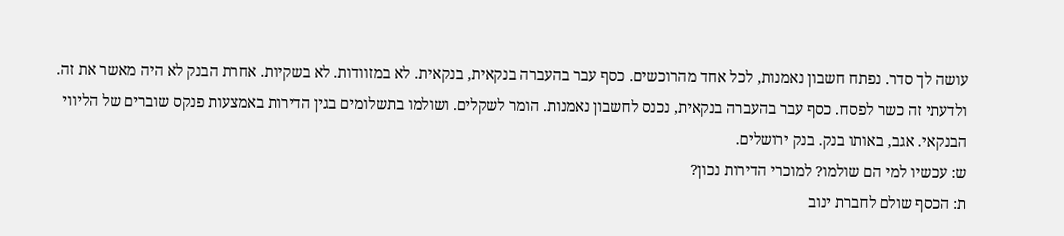עושה לך סדר. נפתח חשבון נאמנות, לכל אחד מהרוכשים. כסף עבר בהעברה בנקאית, בנקאית. לא במזוודות. לא בשקיות. אחרת הבנק לא היה מאשר את זה. ולדעתי זה כשר לפסח. כסף עבר בהעברה בנקאית, נכנס לחשבון נאמנות. הומר לשקלים. ושולמו בתשלומים בגין הדירות באמצעות פנקס שוברים של הליווי הבנקאי. אגב, באותו בנק. בנק ירושלים.
ש: עכשיו למי הם שולמו? למוכרי הדירות נכון?
ת: הכסף שולם לחברת ינוב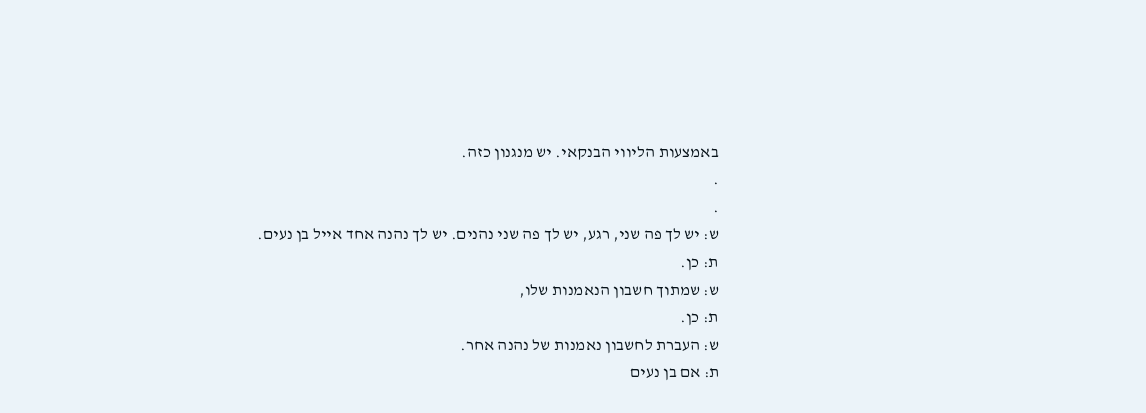באמצעות הליווי הבנקאי. יש מנגנון כזה.
.
.
ש: יש לך פה שני, רגע, יש לך פה שני נהנים. יש לך נהנה אחד אייל בן נעים.
ת: כן.
ש: שמתוך חשבון הנאמנות שלו,
ת: כן.
ש: העברת לחשבון נאמנות של נהנה אחר.
ת: אם בן נעים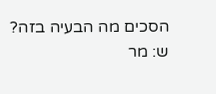הסכים מה הבעיה בזה?
ש: מר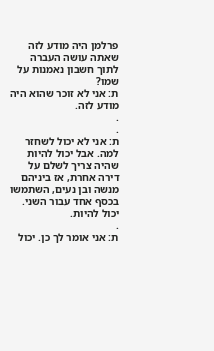פרלמן היה מודע לזה שאתה עושה העברה לתוך חשבון נאמנות על שמו?
ת: אני לא זוכר שהוא היה מודע לזה.
.
.
ת: אני לא יכול לשחזר למה. אבל יכול להיות שהיה צריך לשלם על דירה אחרת, אז ביניהם מנשה ובן נעים, השתמשו בכסף אחד עבור השני. יכול להיות.
.
ת: אני אומר לך כן. יכול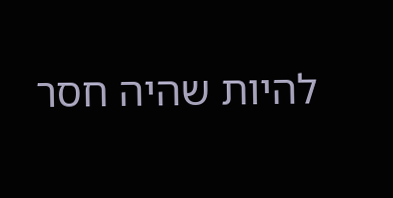להיות שהיה חסר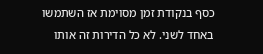כסף בנקודת זמן מסוימת אז השתמשו באחד לשני. לא כל הדירות זה אותו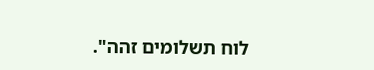לוח תשלומים זהה".